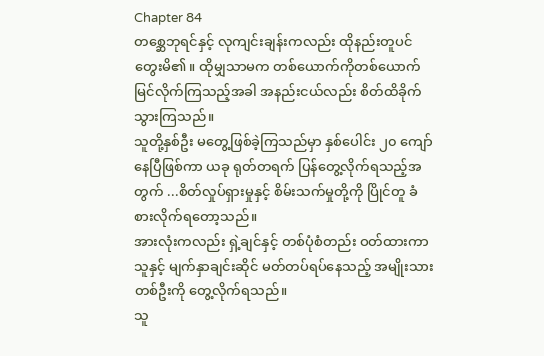Chapter 84
တစ္ဆေဘုရင်နှင့် လုကျင်းချန်းကလည်း ထိုနည်းတူပင် တွေးမိ၏။ ထိုမျှသာမက တစ်ယောက်ကိုတစ်ယောက် မြင်လိုက်ကြသည့်အခါ အနည်းငယ်လည်း စိတ်ထိခိုက်သွားကြသည်။
သူတို့နှစ်ဦး မတွေ့ဖြစ်ခဲ့ကြသည်မှာ နှစ်ပေါင်း ၂၀ ကျော်နေပြီဖြစ်ကာ ယခု ရုတ်တရက် ပြန်တွေ့လိုက်ရသည့်အတွက် ...စိတ်လှုပ်ရှားမှုနှင့် စိမ်းသက်မှုတို့ကို ပြိုင်တူ ခံစားလိုက်ရတော့သည်။
အားလုံးကလည်း ရှဲ့ချင်နှင့် တစ်ပုံစံတည်း ဝတ်ထားကာ သူနှင့် မျက်နှာချင်းဆိုင် မတ်တပ်ရပ်နေသည့် အမျိုးသားတစ်ဦးကို တွေ့လိုက်ရသည်။
သူ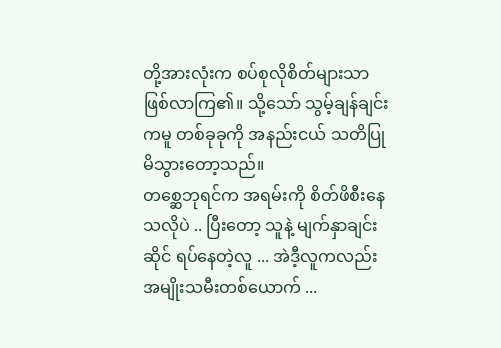တို့အားလုံးက စပ်စုလိုစိတ်များသာ ဖြစ်လာကြ၏။ သို့သော် သွမ့်ချန်ချင်းကမူ တစ်ခုခုကို အနည်းငယ် သတိပြုမိသွားတော့သည်။
တစ္ဆေဘုရင်က အရမ်းကို စိတ်ဖိစီးနေသလိုပဲ .. ပြီးတော့ သူနဲ့ မျက်နှာချင်းဆိုင် ရပ်နေတဲ့လူ ... အဲဒီ့လူကလည်း အမျိုးသမီးတစ်ယောက် ...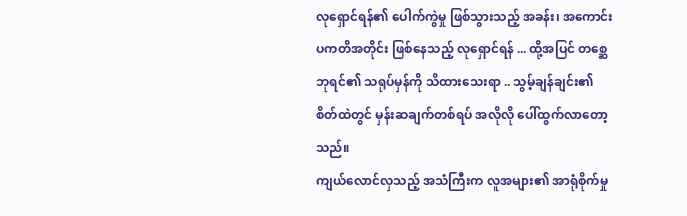လုရှောင်ရန်၏ ပေါက်ကွဲမှု ဖြစ်သွားသည့် အခန်း၊ အကောင်းပကတိအတိုင်း ဖြစ်နေသည့် လုရှောင်ရန် ... ထို့အပြင် တစ္ဆေဘုရင်၏ သရုပ်မှန်ကို သိထားသေးရာ .. သွမ့်ချန်ချင်း၏ စိတ်ထဲတွင် မှန်းဆချက်တစ်ရပ် အလိုလို ပေါ်ထွက်လာတော့သည်။
ကျယ်လောင်လှသည့် အသံကြီးက လူအများ၏ အာရုံစိုက်မှု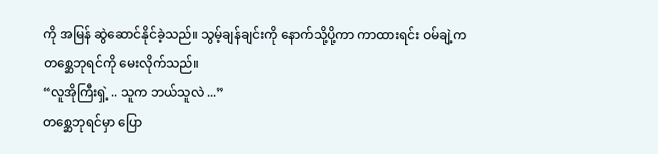ကို အမြန် ဆွဲဆောင်နိုင်ခဲ့သည်။ သွမ့်ချန်ချင်းကို နောက်သို့ပို့ကာ ကာထားရင်း ဝမ်ချဲ့က တစ္ဆေဘုရင်ကို မေးလိုက်သည်။
“လူအိုကြီးရှဲ့ .. သူက ဘယ်သူလဲ ...”
တစ္ဆေဘုရင်မှာ ပြော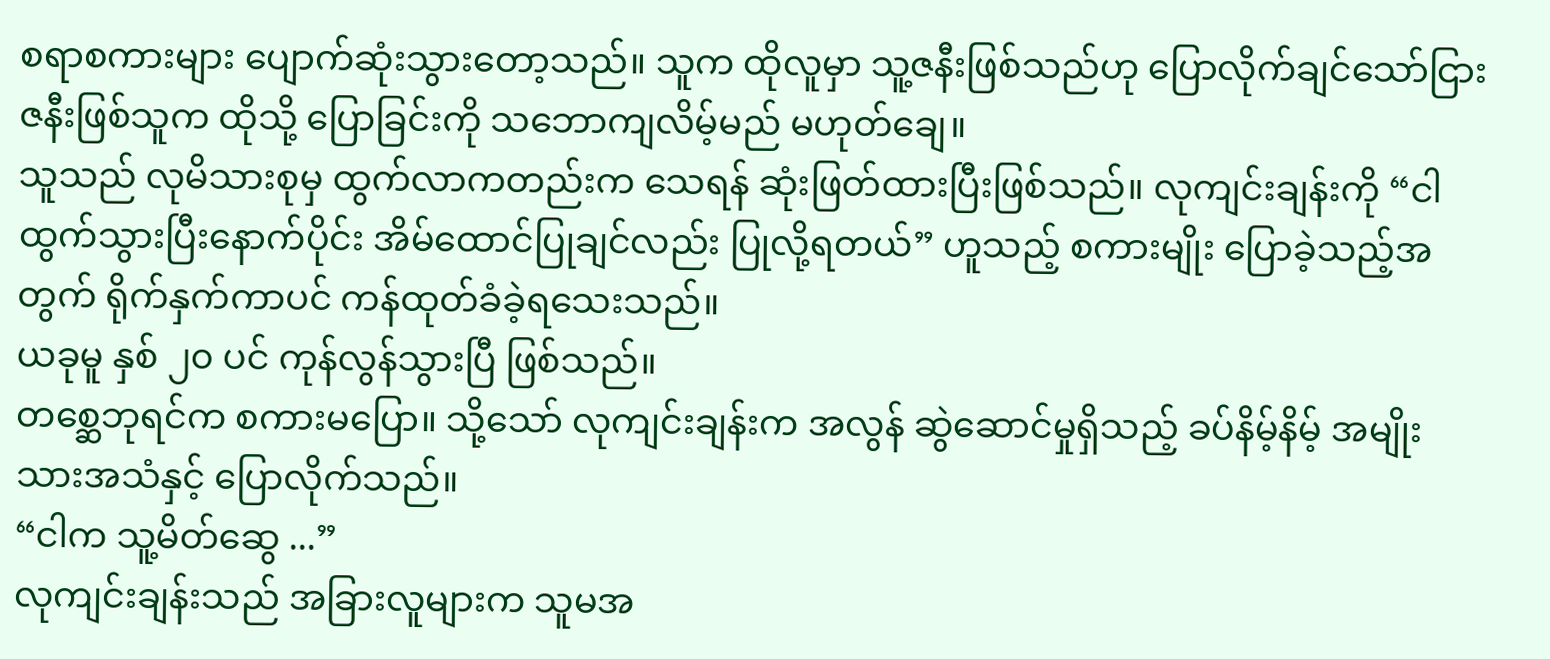စရာစကားများ ပျောက်ဆုံးသွားတော့သည်။ သူက ထိုလူမှာ သူ့ဇနီးဖြစ်သည်ဟု ပြောလိုက်ချင်သော်ငြား ဇနီးဖြစ်သူက ထိုသို့ ပြောခြင်းကို သဘောကျလိမ့်မည် မဟုတ်ချေ။
သူသည် လုမိသားစုမှ ထွက်လာကတည်းက သေရန် ဆုံးဖြတ်ထားပြီးဖြစ်သည်။ လုကျင်းချန်းကို “ငါ ထွက်သွားပြီးနောက်ပိုင်း အိမ်ထောင်ပြုချင်လည်း ပြုလို့ရတယ်” ဟူသည့် စကားမျိုး ပြောခဲ့သည့်အတွက် ရိုက်နှက်ကာပင် ကန်ထုတ်ခံခဲ့ရသေးသည်။
ယခုမူ နှစ် ၂၀ ပင် ကုန်လွန်သွားပြီ ဖြစ်သည်။
တစ္ဆေဘုရင်က စကားမပြော။ သို့သော် လုကျင်းချန်းက အလွန် ဆွဲဆောင်မှုရှိသည့် ခပ်နိမ့်နိမ့် အမျိုးသားအသံနှင့် ပြောလိုက်သည်။
“ငါက သူ့မိတ်ဆွေ ...”
လုကျင်းချန်းသည် အခြားလူများက သူမအ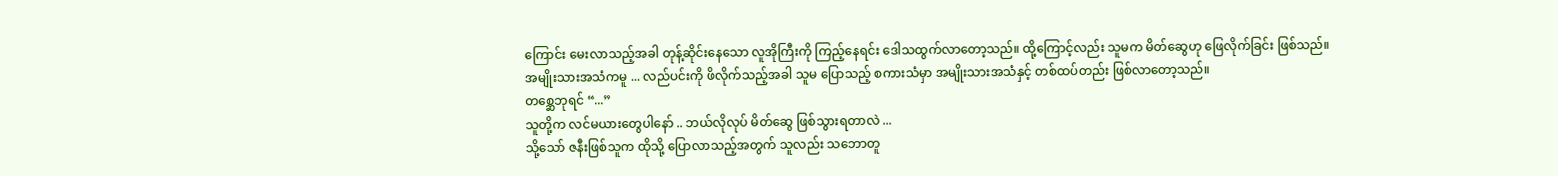ကြောင်း မေးလာသည့်အခါ တုန့်ဆိုင်းနေသော လူအိုကြီးကို ကြည့်နေရင်း ဒေါသထွက်လာတော့သည်။ ထို့ကြောင့်လည်း သူမက မိတ်ဆွေဟု ဖြေလိုက်ခြင်း ဖြစ်သည်။
အမျိုးသားအသံကမူ ... လည်ပင်းကို ဖိလိုက်သည့်အခါ သူမ ပြောသည့် စကားသံမှာ အမျိုးသားအသံနှင့် တစ်ထပ်တည်း ဖြစ်လာတော့သည်။
တစ္ဆေဘုရင် “...”
သူတို့က လင်မယားတွေပါနော် .. ဘယ်လိုလုပ် မိတ်ဆွေ ဖြစ်သွားရတာလဲ ...
သို့သော် ဇနီးဖြစ်သူက ထိုသို့ ပြောလာသည့်အတွက် သူလည်း သဘောတူ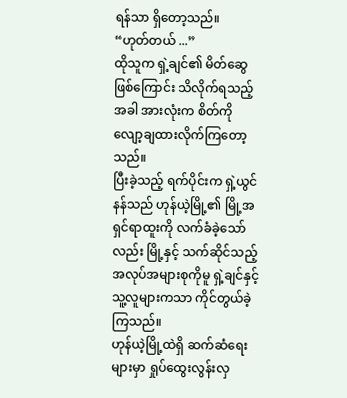ရန်သာ ရှိတော့သည်။
“ဟုတ်တယ် ...”
ထိုသူက ရှဲ့ချင်၏ မိတ်ဆွေဖြစ်ကြောင်း သိလိုက်ရသည့်အခါ အားလုံးက စိတ်ကို လျော့ချထားလိုက်ကြတော့သည်။
ပြီးခဲ့သည့် ရက်ပိုင်းက ရှဲ့ယွင်နန်သည် ဟုန်ယဲ့မြို့၏ မြို့အရှင်ရာထူးကို လက်ခံခဲ့သော်လည်း မြို့နှင့် သက်ဆိုင်သည့် အလုပ်အများစုကိုမူ ရှဲ့ချင်နှင့် သူ့လူများကသာ ကိုင်တွယ်ခဲ့ကြသည်။
ဟုန်ယဲ့မြို့ထဲရှိ ဆက်ဆံရေးများမှာ ရှုပ်ထွေးလွန်းလှ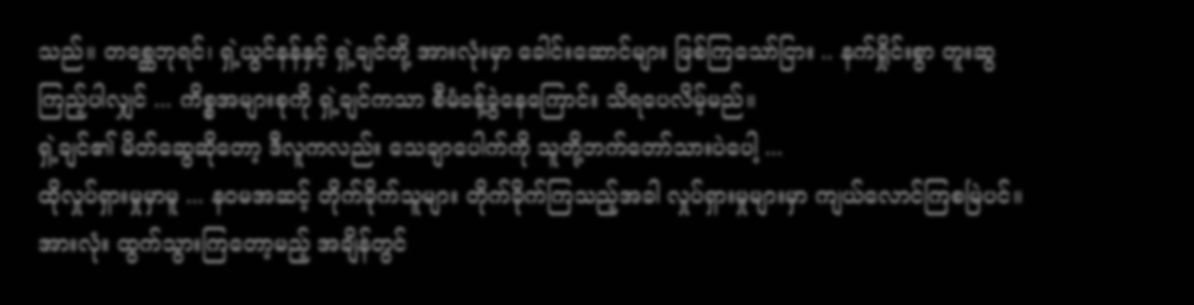သည်။ တစ္ဆေဘုရင်၊ ရှဲ့ယွင်နန်နှင့် ရှဲ့ချင်တို့ အားလုံးမှာ ခေါင်းဆောင်များ ဖြစ်ကြသော်ငြား .. နက်ရှိုင်းစွာ တူးဆွကြည့်ပါလျှင် ... ကိစ္စအများစုကို ရှဲ့ချင်ကသာ စီမံခန့်ခွဲနေကြောင်း သိရပေလိမ့်မည်။
ရှဲ့ချင်၏ မိတ်ဆွေဆိုတော့ ဒီလူကလည်း သေချာပေါက်ကို သူတို့ဘက်တော်သားပဲပေါ့ ...
ထိုလှုပ်ရှားမှုမှာမူ ... နဝမအဆင့် တိုက်ခိုက်သူများ တိုက်ခိုက်ကြသည့်အခါ လှုပ်ရှားမှုများမှာ ကျယ်လောင်ကြစမြဲပင်။
အားလုံး ထွက်သွားကြတော့မည့် အချိန်တွင်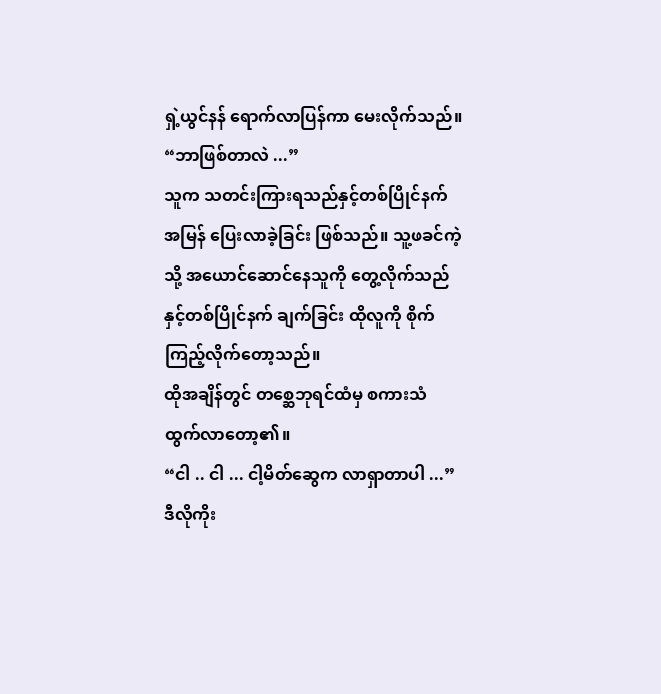ရှဲ့ယွင်နန် ရောက်လာပြန်ကာ မေးလိုက်သည်။
“ဘာဖြစ်တာလဲ ...”
သူက သတင်းကြားရသည်နှင့်တစ်ပြိုင်နက် အမြန် ပြေးလာခဲ့ခြင်း ဖြစ်သည်။ သူ့ဖခင်ကဲ့သို့ အယောင်ဆောင်နေသူကို တွေ့လိုက်သည်နှင့်တစ်ပြိုင်နက် ချက်ခြင်း ထိုလူကို စိုက်ကြည့်လိုက်တော့သည်။
ထိုအချိန်တွင် တစ္ဆေဘုရင်ထံမှ စကားသံ ထွက်လာတော့၏။
“ငါ .. ငါ ... ငါ့မိတ်ဆွေက လာရှာတာပါ ...”
ဒီလိုကိုး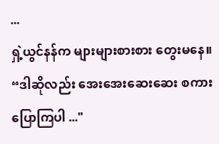...
ရှဲ့ယွင်နန်က များများစားစား တွေးမနေ။
“ဒါဆိုလည်း အေးအေးဆေးဆေး စကားပြောကြပါ ..."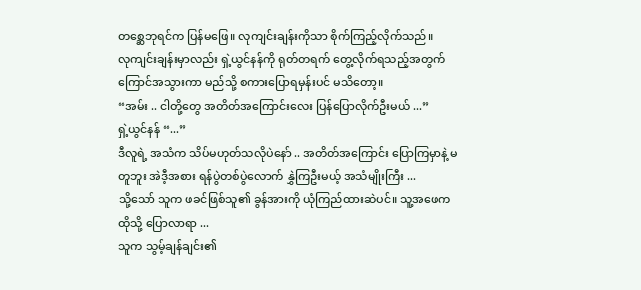တစ္ဆေဘုရင်က ပြန်မဖြေ။ လုကျင်းချန်းကိုသာ စိုက်ကြည့်လိုက်သည်။
လုကျင်းချန်းမှာလည်း ရှဲ့ယွင်နန်ကို ရုတ်တရက် တွေ့လိုက်ရသည့်အတွက် ကြောင်အသွားကာ မည်သို့ စကားပြောရမှန်းပင် မသိတော့။
“အမ်း .. ငါတို့တွေ အတိတ်အကြောင်းလေး ပြန်ပြောလိုက်ဦးမယ် ...”
ရှဲ့ယွင်နန် “...”
ဒီလူရဲ့ အသံက သိပ်မဟုတ်သလိုပဲနော် .. အတိတ်အကြောင်း ပြောကြမှာနဲ့ မတူဘူး အဲဒီ့အစား ရန်ပွဲတစ်ပွဲလောက် နွှဲကြဦးမယ့် အသံမျိုးကြီး ...
သို့သော် သူက ဖခင်ဖြစ်သူ၏ ခွန်အားကို ယုံကြည်ထားဆဲပင်။ သူ့အဖေက ထိုသို့ ပြောလာရာ ...
သူက သွမ့်ချန်ချင်း၏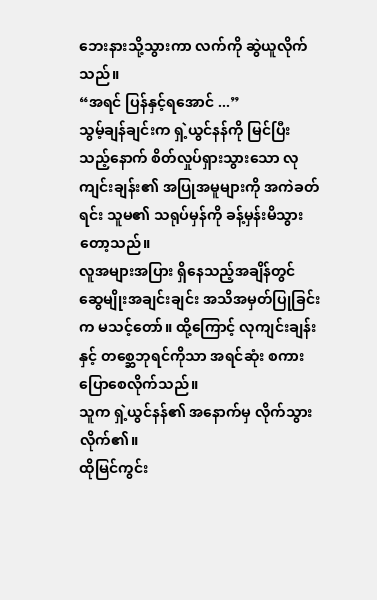ဘေးနားသို့သွားကာ လက်ကို ဆွဲယူလိုက်သည်။
“အရင် ပြန်နှင့်ရအောင် ...”
သွမ့်ချန်ချင်းက ရှဲ့ယွင်နန်ကို မြင်ပြီးသည့်နောက် စိတ်လှုပ်ရှားသွားသော လုကျင်းချန်း၏ အပြုအမူများကို အကဲခတ်ရင်း သူမ၏ သရုပ်မှန်ကို ခန့်မှန်းမိသွားတော့သည်။
လူအများအပြား ရှိနေသည့်အချိန်တွင် ဆွေမျိုးအချင်းချင်း အသိအမှတ်ပြုခြင်းက မသင့်တော်။ ထို့ကြောင့် လုကျင်းချန်းနှင့် တစ္ဆေဘုရင်ကိုသာ အရင်ဆုံး စကားပြောစေလိုက်သည်။
သူက ရှဲ့ယွင်နန်၏ အနောက်မှ လိုက်သွားလိုက်၏။
ထိုမြင်ကွင်း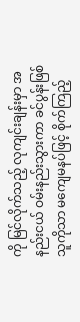ကို မြင်လိုက်သည့် လုကျင်းချန်းမှာ အနည်းငယ် ဝမ်းနည်းသွားကာ ခင်ပွန်းဖြစ်သူကိုသာ မကျေမနပ်ဖြင့် စိုက်ကြည့်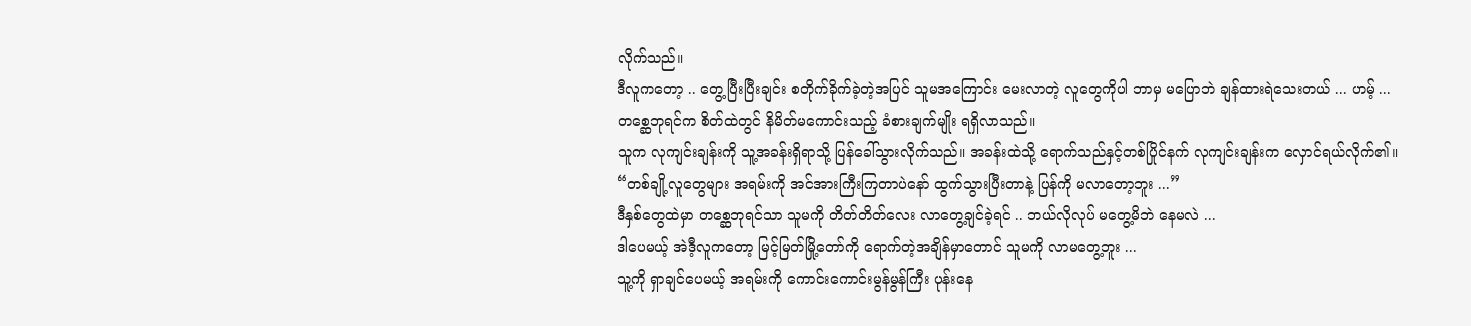လိုက်သည်။
ဒီလူကတော့ .. တွေ့ပြီးပြီးချင်း စတိုက်ခိုက်ခဲ့တဲ့အပြင် သူမအကြောင်း မေးလာတဲ့ လူတွေကိုပါ ဘာမှ မပြောဘဲ ချန်ထားရဲသေးတယ် ... ဟမ့် ...
တစ္ဆေဘုရင်က စိတ်ထဲတွင် နိမိတ်မကောင်းသည့် ခံစားချက်မျိုး ရရှိလာသည်။
သူက လုကျင်းချန်းကို သူ့အခန်းရှိရာသို့ ပြန်ခေါ်သွားလိုက်သည်။ အခန်းထဲသို့ ရောက်သည်နှင့်တစ်ပြိုင်နက် လုကျင်းချန်းက လှောင်ရယ်လိုက်၏။
“တစ်ချို့လူတွေများ အရမ်းကို အင်အားကြီးကြတာပဲနော် ထွက်သွားပြီးတာနဲ့ ပြန်ကို မလာတော့ဘူး ...”
ဒီနှစ်တွေထဲမှာ တစ္ဆေဘုရင်သာ သူမကို တိတ်တိတ်လေး လာတွေ့ချင်ခဲ့ရင် .. ဘယ်လိုလုပ် မတွေ့မိဘဲ နေမလဲ ...
ဒါပေမယ့် အဲဒီ့လူကတော့ မြင့်မြတ်မြို့တော်ကို ရောက်တဲ့အချိန်မှာတောင် သူမကို လာမတွေ့ဘူး ...
သူ့ကို ရှာချင်ပေမယ့် အရမ်းကို ကောင်းကောင်းမွန်မွန်ကြီး ပုန်းနေ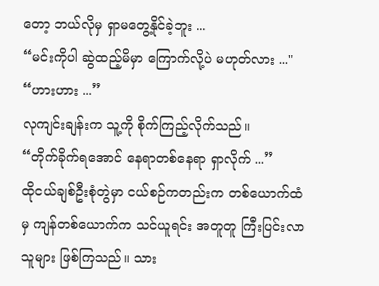တော့ ဘယ်လိုမှ ရှာမတွေ့နိုင်ခဲ့ဘူး ...
“မင်းကိုပါ ဆွဲထည့်မိမှာ ကြောက်လို့ပဲ မဟုတ်လား ..."
“ဟားဟား ...”
လုကျင်းချန်းက သူ့ကို စိုက်ကြည့်လိုက်သည်။
“တိုက်ခိုက်ရအောင် နေရာတစ်နေရာ ရှာလိုက် ...”
ထိုငယ်ချစ်ဦးစုံတွဲမှာ ငယ်စဉ်ကတည်းက တစ်ယောက်ထံမှ ကျန်တစ်ယောက်က သင်ယူရင်း အတူတူ ကြီးပြင်းလာသူများ ဖြစ်ကြသည်။ သား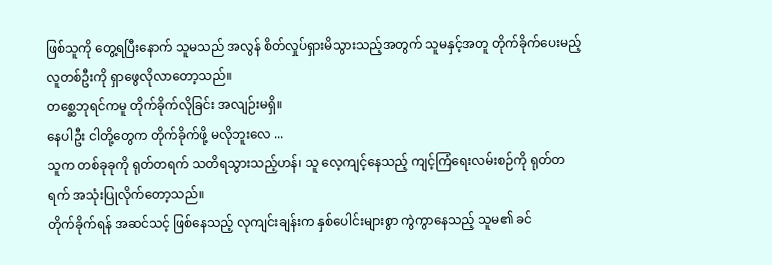ဖြစ်သူကို တွေ့ရပြီးနောက် သူမသည် အလွန် စိတ်လှုပ်ရှားမိသွားသည့်အတွက် သူမနှင့်အတူ တိုက်ခိုက်ပေးမည့်လူတစ်ဦးကို ရှာဖွေလိုလာတော့သည်။
တစ္ဆေဘုရင်ကမူ တိုက်ခိုက်လိုခြင်း အလျဉ်းမရှိ။
နေပါဦး ငါတို့တွေက တိုက်ခိုက်ဖို့ မလိုဘူးလေ ...
သူက တစ်ခုခုကို ရုတ်တရက် သတိရသွားသည့်ဟန်၊ သူ လေ့ကျင့်နေသည့် ကျင့်ကြံရေးလမ်းစဉ်ကို ရုတ်တရက် အသုံးပြုလိုက်တော့သည်။
တိုက်ခိုက်ရန် အဆင်သင့် ဖြစ်နေသည့် လုကျင်းချန်းက နှစ်ပေါင်းများစွာ ကွဲကွာနေသည့် သူမ၏ ခင်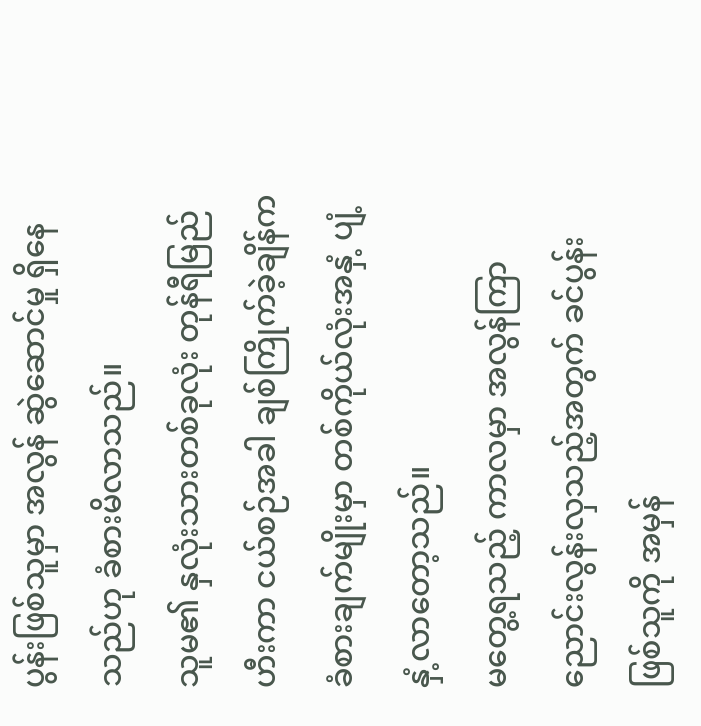ပွန်းဖြစ်သူမှာ အလွန် ဆွဲဆောင်မှု ရှိနေသည်ဟု ခံစားမိလာသည်။
သူမ၏ နှလုံးသားတစ်ခုလုံး တုန်ရီမြည်ဟီးကာ ငယ်စဉ်အခါ ချစ်ကြိုက်ခဲ့ချိန်က ခံစားချက်မျိုးမှာ တစ်ကိုယ်လုံးအနှံ့ ပျံ့နှံ့လာတော့သည်။
မတွေ့ရသည့် ကာလမှာ အလွန်ကြာညောင်းလွန်းလှသည့်အတွက် ခင်ပွန်းဖြစ်သူကို အမှန်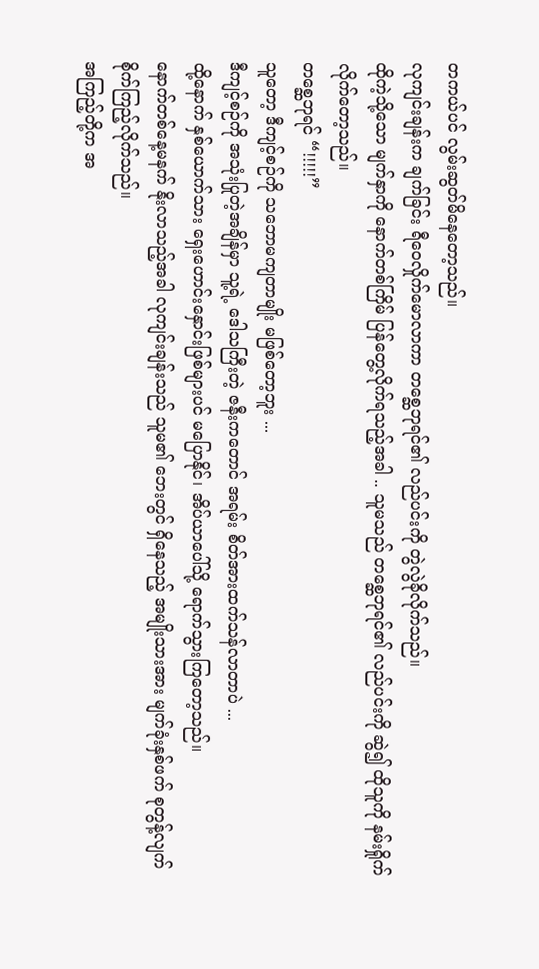တကယ်ပင် လွမ်းဆွတ်မိနေတော့သည်။
လုကျင်းချန်းက ချက်ခြင်း ရီဝေလှိုက်မောလာကာ တစ္ဆေဘုရင်၏ လည်ပင်းကို တွဲလွဲခိုလိုက်သည်။
ထိုကဲ့သို့သော မျက်နှာကို နောက်တစ်ကြိမ် ပြန်တွေ့လိုက်ရသည့်အခါ .. သူမသည် တစ္ဆေဘုရင်၏ လည်ပင်းကို ဆွဲ၍ ထိုသူကို နမ်းရှိုက်လိုက်တော့သည်။
တစ္ဆေဘုရင် “!!!!!”
သူတော့ ဒီကျင့်စဉ်ကို သဘောမကျတာမျိုး မဖြစ်တော့ဘူး ...
ဒီကျင့်စဉ်ကို အသုံးပြုတဲ့အချိန်မှာ သူ့ရဲ့ ဒေါသကြီးတဲ့ ဇနီးကတောင် အရမ်း စိတ်အားထက်သန်လာတာပဲ ...
ထို့နောက် နှစ်ယောက်သား ရှေးဟောင်းနှောင်းဖြစ်များပင် မပြောနိုင်၊ အိပ်ယာပေါ်သို့ ရောက်သွားကြတော့သည်။
နောက်တစ်နေ့မနက် နိုးလာသည့်အခါ လုကျင်းချန်းသည် သူမ၏ ဘေးတွင် ရှိနေသည့် အမျိုးသားအား မျက်ခုံးနှစ်ဖက် စုတွန့်လျက် စိုက်ကြည့်လိုက်သည်။
အကြည့်တို့က အ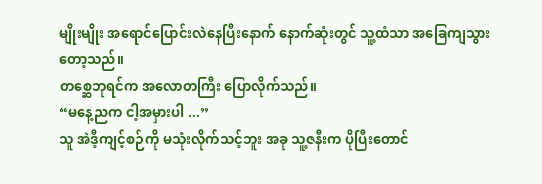မျိုးမျိုး အရောင်ပြောင်းလဲနေပြီးနောက် နောက်ဆုံးတွင် သူ့ထံသာ အခြေကျသွားတော့သည်။
တစ္ဆေဘုရင်က အလောတကြီး ပြောလိုက်သည်။
“မနေ့ညက ငါ့အမှားပါ ...”
သူ အဲဒီ့ကျင့်စဉ်ကို မသုံးလိုက်သင့်ဘူး အခု သူ့ဇနီးက ပိုပြီးတောင်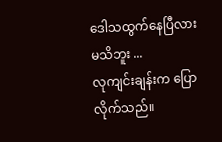ဒေါသထွက်နေပြီလား မသိဘူး ...
လုကျင်းချန်းက ပြောလိုက်သည်။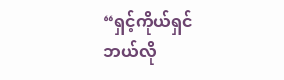“ရှင့်ကိုယ်ရှင် ဘယ်လို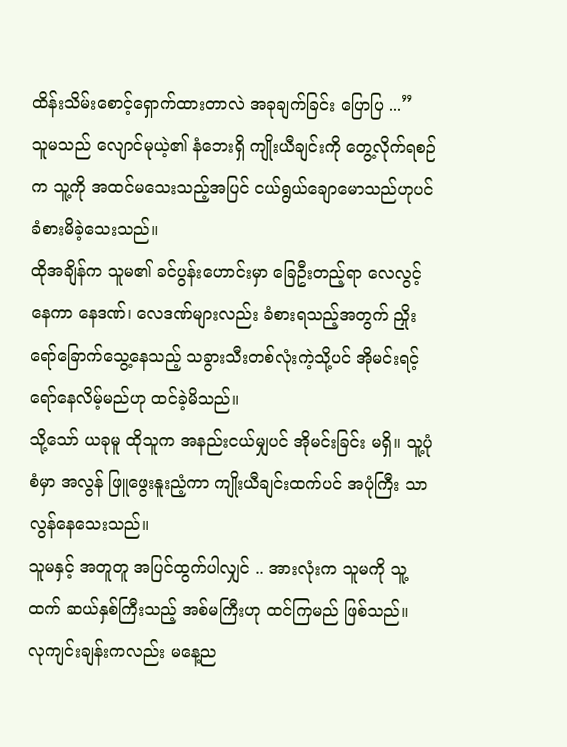ထိန်းသိမ်းစောင့်ရှောက်ထားတာလဲ အခုချက်ခြင်း ပြောပြ ...”
သူမသည် လျောင်မုယဲ့၏ နံဘေးရှိ ကျိုးယီချင်းကို တွေ့လိုက်ရစဉ်က သူ့ကို အထင်မသေးသည့်အပြင် ငယ်ရွယ်ချောမောသည်ဟုပင် ခံစားမိခဲ့သေးသည်။
ထိုအချိန်က သူမ၏ ခင်ပွန်းဟောင်းမှာ ခြေဦးတည့်ရာ လေလွင့်နေကာ နေဒဏ်၊ လေဒဏ်များလည်း ခံစားရသည့်အတွက် ညှိုးရော်ခြောက်သွေ့နေသည့် သခွားသီးတစ်လုံးကဲ့သို့ပင် အိုမင်းရင့်ရော်နေလိမ့်မည်ဟု ထင်ခဲ့မိသည်။
သို့သော် ယခုမူ ထိုသူက အနည်းငယ်မျှပင် အိုမင်းခြင်း မရှိ။ သူ့ပုံစံမှာ အလွန် ဖြူဖွေးနူးညံ့ကာ ကျိုးယီချင်းထက်ပင် အပုံကြီး သာလွန်နေသေးသည်။
သူမနှင့် အတူတူ အပြင်ထွက်ပါလျှင် .. အားလုံးက သူမကို သူ့ထက် ဆယ်နှစ်ကြီးသည့် အစ်မကြီးဟု ထင်ကြမည် ဖြစ်သည်။
လုကျင်းချန်းကလည်း မနေ့ည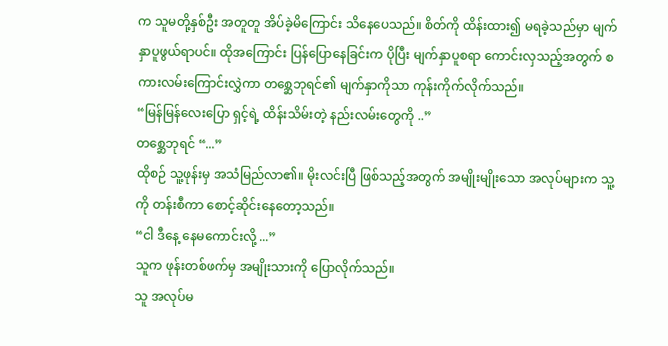က သူမတို့နှစ်ဦး အတူတူ အိပ်ခဲ့မိကြောင်း သိနေပေသည်။ စိတ်ကို ထိန်းထား၍ မရခဲ့သည်မှာ မျက်နှာပူဖွယ်ရာပင်။ ထိုအကြောင်း ပြန်ပြောနေခြင်းက ပိုပြီး မျက်နှာပူစရာ ကောင်းလှသည့်အတွက် စကားလမ်းကြောင်းလွှဲကာ တစ္ဆေဘုရင်၏ မျက်နှာကိုသာ ကုန်းကိုက်လိုက်သည်။
“မြန်မြန်လေးပြော ရှင့်ရဲ့ ထိန်းသိမ်းတဲ့ နည်းလမ်းတွေကို ..”
တစ္ဆေဘုရင် “...”
ထိုစဉ် သူ့ဖုန်းမှ အသံမြည်လာ၏။ မိုးလင်းပြီ ဖြစ်သည့်အတွက် အမျိုးမျိုးသော အလုပ်များက သူ့ကို တန်းစီကာ စောင့်ဆိုင်းနေတော့သည်။
“ငါ ဒီနေ့ နေမကောင်းလို့ ...”
သူက ဖုန်းတစ်ဖက်မှ အမျိုးသားကို ပြောလိုက်သည်။
သူ အလုပ်မ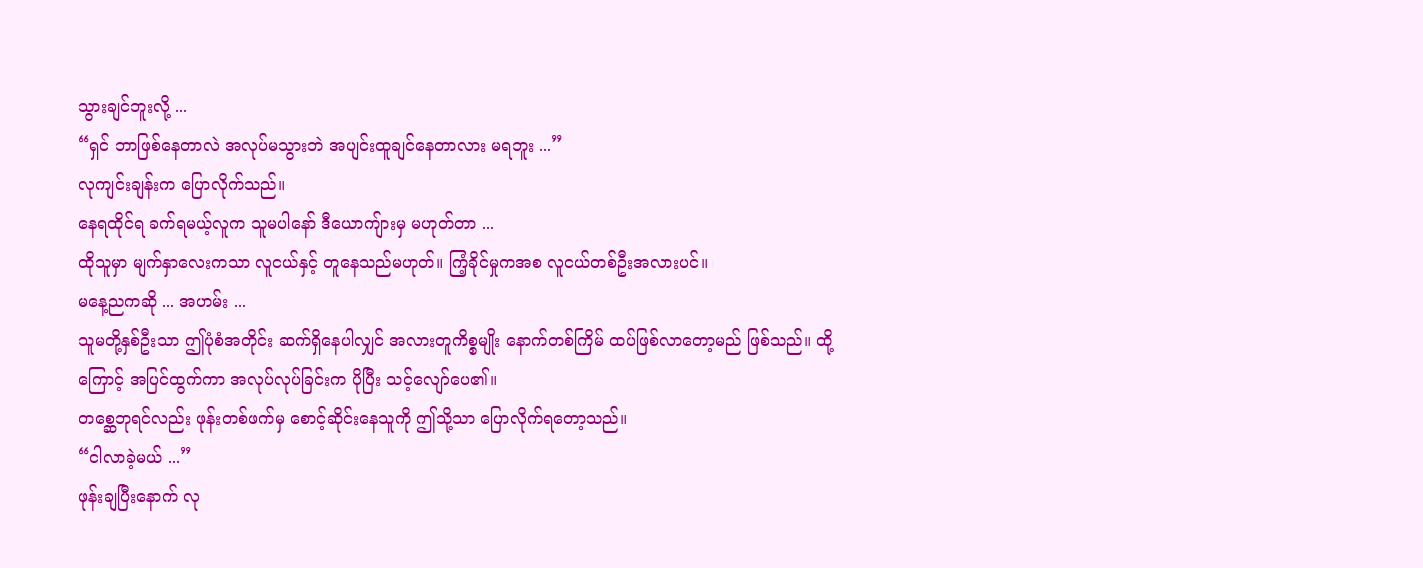သွားချင်ဘူးလို့ ...
“ရှင် ဘာဖြစ်နေတာလဲ အလုပ်မသွားဘဲ အပျင်းထူချင်နေတာလား မရဘူး ...”
လုကျင်းချန်းက ပြောလိုက်သည်။
နေရထိုင်ရ ခက်ရမယ့်လူက သူမပါနော် ဒီယောကျ်ားမှ မဟုတ်တာ ...
ထိုသူမှာ မျက်နှာလေးကသာ လူငယ်နှင့် တူနေသည်မဟုတ်။ ကြံ့ခိုင်မှုကအစ လူငယ်တစ်ဦးအလားပင်။
မနေ့ညကဆို ... အဟမ်း ...
သူမတို့နှစ်ဦးသာ ဤပုံစံအတိုင်း ဆက်ရှိနေပါလျှင် အလားတူကိစ္စမျိုး နောက်တစ်ကြိမ် ထပ်ဖြစ်လာတော့မည် ဖြစ်သည်။ ထို့ကြောင့် အပြင်ထွက်ကာ အလုပ်လုပ်ခြင်းက ပိုပြီး သင့်လျော်ပေ၏။
တစ္ဆေဘုရင်လည်း ဖုန်းတစ်ဖက်မှ စောင့်ဆိုင်းနေသူကို ဤသို့သာ ပြောလိုက်ရတော့သည်။
“ငါလာခဲ့မယ် ...”
ဖုန်းချပြီးနောက် လု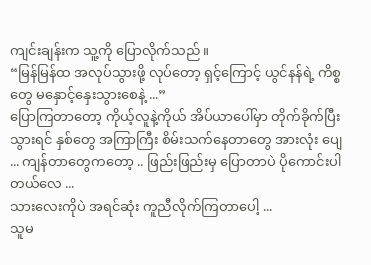ကျင်းချန်းက သူ့ကို ပြောလိုက်သည်။
“မြန်မြန်ထ အလုပ်သွားဖို့ လုပ်တော့ ရှင့်ကြောင့် ယွင်နန်ရဲ့ ကိစ္စတွေ မနှောင့်နှေးသွားစေနဲ့ ...”
ပြောကြတာတော့ ကိုယ့်လူနဲ့ကိုယ် အိပ်ယာပေါ်မှာ တိုက်ခိုက်ပြီးသွားရင် နှစ်တွေ အကြာကြီး စိမ်းသက်နေတာတွေ အားလုံး ပျေ
... ကျန်တာတွေကတော့ .. ဖြည်းဖြည်းမှ ပြောတာပဲ ပိုကောင်းပါတယ်လေ ...
သားလေးကိုပဲ အရင်ဆုံး ကူညီလိုက်ကြတာပေါ့ ...
သူမ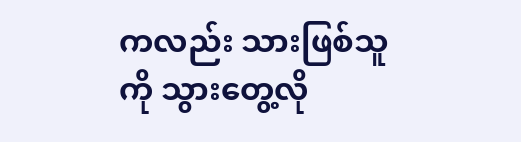ကလည်း သားဖြစ်သူကို သွားတွေ့လို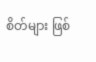စိတ်များ ဖြစ်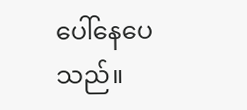ပေါ်နေပေသည်။